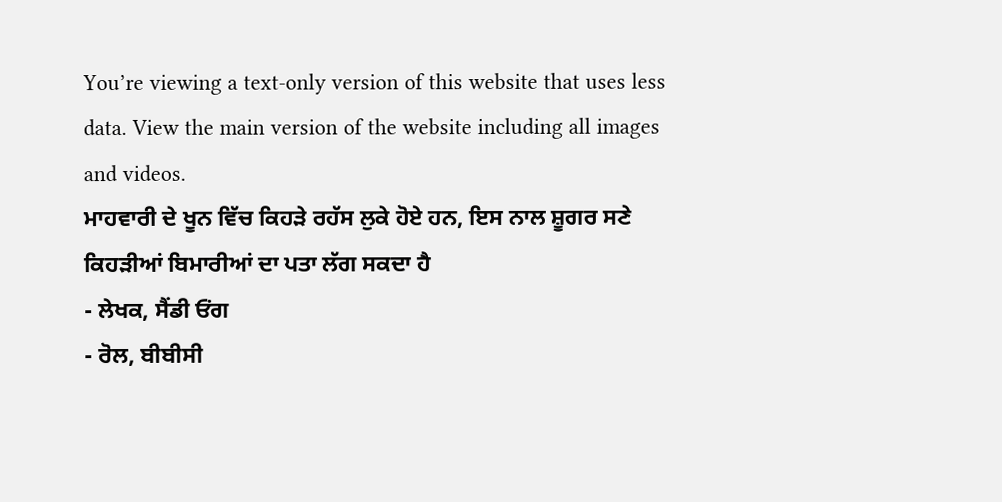You’re viewing a text-only version of this website that uses less data. View the main version of the website including all images and videos.
ਮਾਹਵਾਰੀ ਦੇ ਖੂਨ ਵਿੱਚ ਕਿਹੜੇ ਰਹੱਸ ਲੁਕੇ ਹੋਏ ਹਨ, ਇਸ ਨਾਲ ਸ਼ੂਗਰ ਸਣੇ ਕਿਹੜੀਆਂ ਬਿਮਾਰੀਆਂ ਦਾ ਪਤਾ ਲੱਗ ਸਕਦਾ ਹੈ
- ਲੇਖਕ, ਸੈਂਡੀ ਓਂਗ
- ਰੋਲ, ਬੀਬੀਸੀ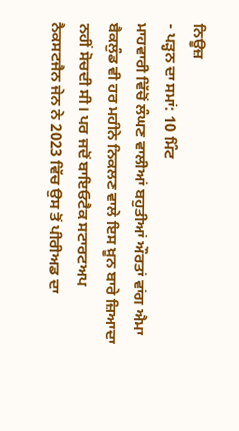ਨਿਊਜ਼
- ਪੜ੍ਹਨ ਦਾ ਸਮਾਂ: 10 ਮਿੰਟ
ਮਾਹਵਾਰੀ ਵਿੱਚੋਂ ਲੰਘਣ ਵਾਲੀਆਂ ਬਹੁਤੀਆਂ ਔਰਤਾਂ ਵਾਂਗ ਐਮਾ ਬੈਕਲੁੰਡ ਵੀ ਹਰ ਮਹੀਨੇ ਨਿਕਲਣ ਵਾਲੇ ਇਸ ਖ਼ੂਨ ਬਾਰੇ ਜ਼ਿਆਦਾ ਨਹੀਂ ਸੋਚਦੀ ਸੀ। ਪਰ ਜਦੋਂ ਬਾਇਓਟੈਕ ਸਟਾਰਟਅਪ ਨੈਕਸਟਜੈਨ ਜੇਨ ਨੇ 2023 ਵਿੱਚ ਉਸ ਤੋਂ ਪੀਰੀਅਡ ਦਾ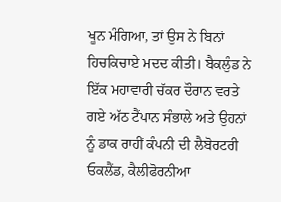ਖੂਨ ਮੰਗਿਆ, ਤਾਂ ਉਸ ਨੇ ਬਿਨਾਂ ਹਿਚਕਿਚਾਏ ਮਦਦ ਕੀਤੀ। ਬੈਕਲੁੰਡ ਨੇ ਇੱਕ ਮਹਾਵਾਰੀ ਚੱਕਰ ਦੌਰਾਨ ਵਰਤੇ ਗਏ ਅੱਠ ਟੈਂਪਾਨ ਸੰਭਾਲੇ ਅਤੇ ਉਹਨਾਂ ਨੂੰ ਡਾਕ ਰਾਹੀਂ ਕੰਪਨੀ ਦੀ ਲੈਬੋਰਟਰੀ ਓਕਲੈਂਡ, ਕੈਲੀਫੋਰਨੀਆ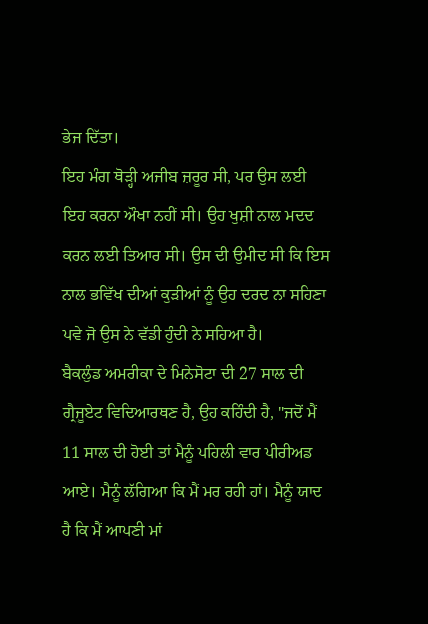ਭੇਜ ਦਿੱਤਾ।
ਇਹ ਮੰਗ ਥੋੜ੍ਹੀ ਅਜੀਬ ਜ਼ਰੂਰ ਸੀ, ਪਰ ਉਸ ਲਈ ਇਹ ਕਰਨਾ ਔਖਾ ਨਹੀਂ ਸੀ। ਉਹ ਖੁਸ਼ੀ ਨਾਲ ਮਦਦ ਕਰਨ ਲਈ ਤਿਆਰ ਸੀ। ਉਸ ਦੀ ਉਮੀਦ ਸੀ ਕਿ ਇਸ ਨਾਲ ਭਵਿੱਖ ਦੀਆਂ ਕੁੜੀਆਂ ਨੂੰ ਉਹ ਦਰਦ ਨਾ ਸਹਿਣਾ ਪਵੇ ਜੋ ਉਸ ਨੇ ਵੱਡੀ ਹੁੰਦੀ ਨੇ ਸਹਿਆ ਹੈ।
ਬੈਕਲੁੰਡ ਅਮਰੀਕਾ ਦੇ ਮਿਨੇਸੋਟਾ ਦੀ 27 ਸਾਲ ਦੀ ਗ੍ਰੈਜੂਏਟ ਵਿਦਿਆਰਥਣ ਹੈ, ਉਹ ਕਹਿੰਦੀ ਹੈ, "ਜਦੋਂ ਮੈਂ 11 ਸਾਲ ਦੀ ਹੋਈ ਤਾਂ ਮੈਨੂੰ ਪਹਿਲੀ ਵਾਰ ਪੀਰੀਅਡ ਆਏ। ਮੈਨੂੰ ਲੱਗਿਆ ਕਿ ਮੈਂ ਮਰ ਰਹੀ ਹਾਂ। ਮੈਨੂੰ ਯਾਦ ਹੈ ਕਿ ਮੈਂ ਆਪਣੀ ਮਾਂ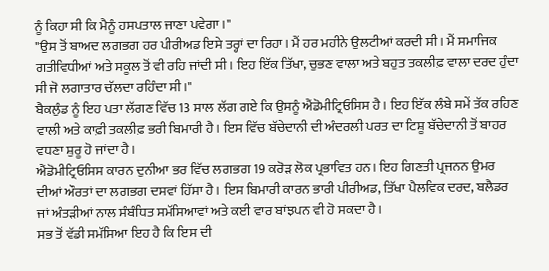ਨੂੰ ਕਿਹਾ ਸੀ ਕਿ ਮੈਨੂੰ ਹਸਪਤਾਲ ਜਾਣਾ ਪਵੇਗਾ।"
"ਉਸ ਤੋਂ ਬਾਅਦ ਲਗਭਗ ਹਰ ਪੀਰੀਅਡ ਇਸੇ ਤਰ੍ਹਾਂ ਦਾ ਰਿਹਾ। ਮੈਂ ਹਰ ਮਹੀਨੇ ਉਲਟੀਆਂ ਕਰਦੀ ਸੀ। ਮੈਂ ਸਮਾਜਿਕ ਗਤੀਵਿਧੀਆਂ ਅਤੇ ਸਕੂਲ ਤੋਂ ਵੀ ਰਹਿ ਜਾਂਦੀ ਸੀ। ਇਹ ਇੱਕ ਤਿੱਖਾ, ਚੁਭਣ ਵਾਲਾ ਅਤੇ ਬਹੁਤ ਤਕਲੀਫ਼ ਵਾਲਾ ਦਰਦ ਹੁੰਦਾ ਸੀ ਜੋ ਲਗਾਤਾਰ ਚੱਲਦਾ ਰਹਿੰਦਾ ਸੀ।"
ਬੈਕਲੁੰਡ ਨੂੰ ਇਹ ਪਤਾ ਲੱਗਣ ਵਿੱਚ 13 ਸਾਲ ਲੱਗ ਗਏ ਕਿ ਉਸਨੂੰ ਐਂਡੋਮੀਟ੍ਰਿਓਸਿਸ ਹੈ। ਇਹ ਇੱਕ ਲੰਬੇ ਸਮੇਂ ਤੱਕ ਰਹਿਣ ਵਾਲੀ ਅਤੇ ਕਾਫ਼ੀ ਤਕਲੀਫ਼ ਭਰੀ ਬਿਮਾਰੀ ਹੈ। ਇਸ ਵਿੱਚ ਬੱਚੇਦਾਨੀ ਦੀ ਅੰਦਰਲੀ ਪਰਤ ਦਾ ਟਿਸ਼ੂ ਬੱਚੇਦਾਨੀ ਤੋਂ ਬਾਹਰ ਵਧਣਾ ਸ਼ੁਰੂ ਹੋ ਜਾਂਦਾ ਹੈ।
ਐਂਡੋਮੀਟ੍ਰਿਓਸਿਸ ਕਾਰਨ ਦੁਨੀਆ ਭਰ ਵਿੱਚ ਲਗਭਗ 19 ਕਰੋੜ ਲੋਕ ਪ੍ਰਭਾਵਿਤ ਹਨ। ਇਹ ਗਿਣਤੀ ਪ੍ਰਜਨਨ ਉਮਰ ਦੀਆਂ ਔਰਤਾਂ ਦਾ ਲਗਭਗ ਦਸਵਾਂ ਹਿੱਸਾ ਹੈ। ਇਸ ਬਿਮਾਰੀ ਕਾਰਨ ਭਾਰੀ ਪੀਰੀਅਡ, ਤਿੱਖਾ ਪੈਲਵਿਕ ਦਰਦ, ਬਲੈਡਰ ਜਾਂ ਅੰਤੜੀਆਂ ਨਾਲ ਸੰਬੰਧਿਤ ਸਮੱਸਿਆਵਾਂ ਅਤੇ ਕਈ ਵਾਰ ਬਾਂਝਪਨ ਵੀ ਹੋ ਸਕਦਾ ਹੈ।
ਸਭ ਤੋਂ ਵੱਡੀ ਸਮੱਸਿਆ ਇਹ ਹੈ ਕਿ ਇਸ ਦੀ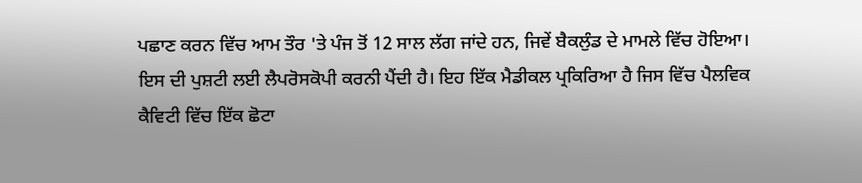ਪਛਾਣ ਕਰਨ ਵਿੱਚ ਆਮ ਤੌਰ 'ਤੇ ਪੰਜ ਤੋਂ 12 ਸਾਲ ਲੱਗ ਜਾਂਦੇ ਹਨ, ਜਿਵੇਂ ਬੈਕਲੁੰਡ ਦੇ ਮਾਮਲੇ ਵਿੱਚ ਹੋਇਆ।
ਇਸ ਦੀ ਪੁਸ਼ਟੀ ਲਈ ਲੈਪਰੋਸਕੋਪੀ ਕਰਨੀ ਪੈਂਦੀ ਹੈ। ਇਹ ਇੱਕ ਮੈਡੀਕਲ ਪ੍ਰਕਿਰਿਆ ਹੈ ਜਿਸ ਵਿੱਚ ਪੈਲਵਿਕ ਕੈਵਿਟੀ ਵਿੱਚ ਇੱਕ ਛੋਟਾ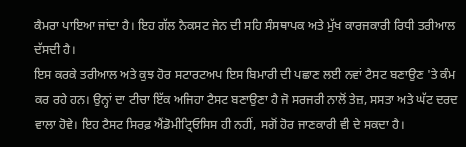ਕੈਮਰਾ ਪਾਇਆ ਜਾਂਦਾ ਹੈ। ਇਹ ਗੱਲ ਨੈਕਸਟ ਜੇਨ ਦੀ ਸਹਿ ਸੰਸਥਾਪਕ ਅਤੇ ਮੁੱਖ ਕਾਰਜਕਾਰੀ ਰਿਧੀ ਤਰੀਆਲ ਦੱਸਦੀ ਹੈ।
ਇਸ ਕਰਕੇ ਤਰੀਆਲ ਅਤੇ ਕੁਝ ਹੋਰ ਸਟਾਰਟਅਪ ਇਸ ਬਿਮਾਰੀ ਦੀ ਪਛਾਣ ਲਈ ਨਵਾਂ ਟੈਸਟ ਬਣਾਉਣ 'ਤੇ ਕੰਮ ਕਰ ਰਹੇ ਹਨ। ਉਨ੍ਹਾਂ ਦਾ ਟੀਚਾ ਇੱਕ ਅਜਿਹਾ ਟੈਸਟ ਬਣਾਉਣਾ ਹੈ ਜੋ ਸਰਜਰੀ ਨਾਲੋਂ ਤੇਜ਼, ਸਸਤਾ ਅਤੇ ਘੱਟ ਦਰਦ ਵਾਲਾ ਹੋਵੇ। ਇਹ ਟੈਸਟ ਸਿਰਫ਼ ਐਂਡੋਮੀਟ੍ਰਿਓਸਿਸ ਹੀ ਨਹੀਂ, ਸਗੋਂ ਹੋਰ ਜਾਣਕਾਰੀ ਵੀ ਦੇ ਸਕਦਾ ਹੈ।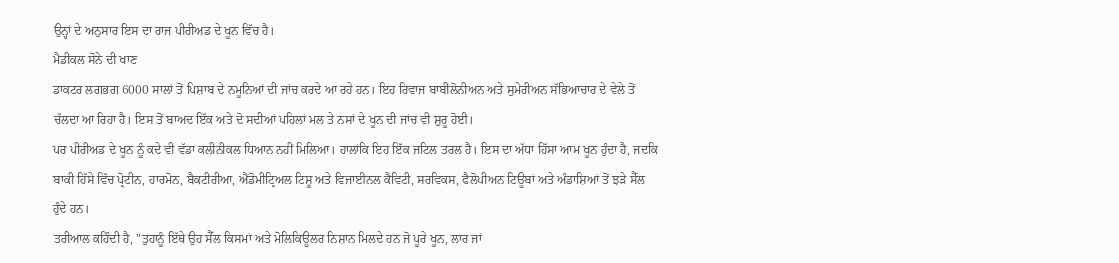ਉਨ੍ਹਾਂ ਦੇ ਅਨੁਸਾਰ ਇਸ ਦਾ ਰਾਜ ਪੀਰੀਅਡ ਦੇ ਖੂਨ ਵਿੱਚ ਹੈ।
ਮੈਡੀਕਲ ਸੋਨੇ ਦੀ ਖਾਣ
ਡਾਕਟਰ ਲਗਭਗ 6000 ਸਾਲਾਂ ਤੋਂ ਪਿਸ਼ਾਬ ਦੇ ਨਮੂਨਿਆਂ ਦੀ ਜਾਂਚ ਕਰਦੇ ਆ ਰਹੇ ਹਨ। ਇਹ ਰਿਵਾਜ ਬਾਬੀਲੋਨੀਅਨ ਅਤੇ ਸੁਮੇਰੀਅਨ ਸੱਭਿਆਚਾਰ ਦੇ ਵੇਲੇ ਤੋਂ ਚੱਲਦਾ ਆ ਰਿਹਾ ਹੈ। ਇਸ ਤੋਂ ਬਾਅਦ ਇੱਕ ਅਤੇ ਦੋ ਸਦੀਆਂ ਪਹਿਲਾਂ ਮਲ ਤੇ ਨਸਾਂ ਦੇ ਖੂਨ ਦੀ ਜਾਂਚ ਵੀ ਸ਼ੁਰੂ ਹੋਈ।
ਪਰ ਪੀਰੀਅਡ ਦੇ ਖੂਨ ਨੂੰ ਕਦੇ ਵੀ ਵੱਡਾ ਕਲੀਨੀਕਲ ਧਿਆਨ ਨਹੀਂ ਮਿਲਿਆ। ਹਾਲਾਂਕਿ ਇਹ ਇੱਕ ਜਟਿਲ ਤਰਲ ਹੈ। ਇਸ ਦਾ ਅੱਧਾ ਹਿੱਸਾ ਆਮ ਖੂਨ ਹੁੰਦਾ ਹੈ, ਜਦਕਿ ਬਾਕੀ ਹਿੱਸੇ ਵਿੱਚ ਪ੍ਰੋਟੀਨ, ਹਾਰਮੋਨ, ਬੈਕਟੀਰੀਆ, ਐਂਡੋਮੀਟ੍ਰਿਅਲ ਟਿਸ਼ੂ ਅਤੇ ਵਿਜਾਈਨਲ ਕੈਵਿਟੀ, ਸਰਵਿਕਸ, ਫੈਲੋਪੀਅਨ ਟਿਊਬਾਂ ਅਤੇ ਅੰਡਾਸ਼ਿਆਂ ਤੋਂ ਝੜੇ ਸੈੱਲ ਹੁੰਦੇ ਹਨ।
ਤਰੀਆਲ ਕਹਿੰਦੀ ਹੈ, "ਤੁਹਾਨੂੰ ਇੱਥੇ ਉਹ ਸੈੱਲ ਕਿਸਮਾਂ ਅਤੇ ਮੋਲਿਕਿਊਲਰ ਨਿਸ਼ਾਨ ਮਿਲਦੇ ਹਨ ਜੋ ਪੂਰੇ ਖੂਨ, ਲਾਰ ਜਾਂ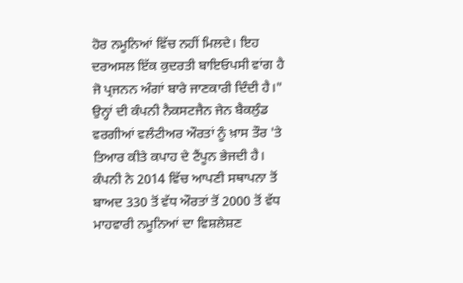ਹੋਰ ਨਮੂਨਿਆਂ ਵਿੱਚ ਨਹੀਂ ਮਿਲਦੇ। ਇਹ ਦਰਅਸਲ ਇੱਕ ਕੁਦਰਤੀ ਬਾਇਓਪਸੀ ਵਾਂਗ ਹੈ ਜੋ ਪ੍ਰਜਨਨ ਅੰਗਾਂ ਬਾਰੇ ਜਾਣਕਾਰੀ ਦਿੰਦੀ ਹੈ।"
ਉਨ੍ਹਾਂ ਦੀ ਕੰਪਨੀ ਨੈਕਸਟਜੈਨ ਜੇਨ ਬੈਕਲੁੰਡ ਵਰਗੀਆਂ ਵਲੰਟੀਅਰ ਔਰਤਾਂ ਨੂੰ ਖ਼ਾਸ ਤੌਰ 'ਤੇ ਤਿਆਰ ਕੀਤੇ ਕਪਾਹ ਦੇ ਟੈਂਪੂਨ ਭੇਜਦੀ ਹੈ। ਕੰਪਨੀ ਨੇ 2014 ਵਿੱਚ ਆਪਣੀ ਸਥਾਪਨਾ ਤੋਂ ਬਾਅਦ 330 ਤੋਂ ਵੱਧ ਔਰਤਾਂ ਤੋਂ 2000 ਤੋਂ ਵੱਧ ਮਾਹਵਾਰੀ ਨਮੂਨਿਆਂ ਦਾ ਵਿਸ਼ਲੇਸ਼ਣ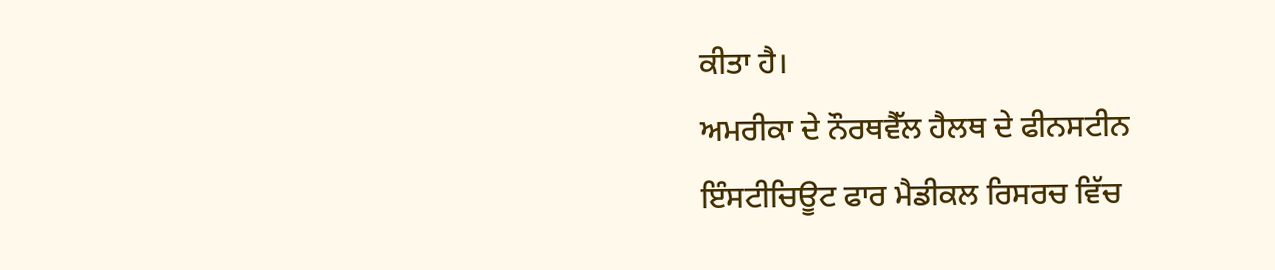ਕੀਤਾ ਹੈ।
ਅਮਰੀਕਾ ਦੇ ਨੌਰਥਵੈੱਲ ਹੈਲਥ ਦੇ ਫੀਨਸਟੀਨ ਇੰਸਟੀਚਿਊਟ ਫਾਰ ਮੈਡੀਕਲ ਰਿਸਰਚ ਵਿੱਚ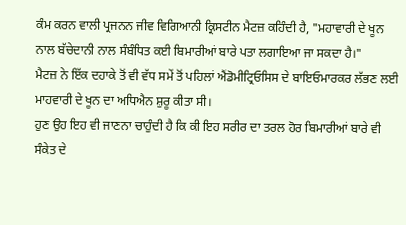ਕੰਮ ਕਰਨ ਵਾਲੀ ਪ੍ਰਜਨਨ ਜੀਵ ਵਿਗਿਆਨੀ ਕ੍ਰਿਸਟੀਨ ਮੈਟਜ਼ ਕਹਿੰਦੀ ਹੈ, "ਮਹਾਵਾਰੀ ਦੇ ਖੂਨ ਨਾਲ ਬੱਚੇਦਾਨੀ ਨਾਲ ਸੰਬੰਧਿਤ ਕਈ ਬਿਮਾਰੀਆਂ ਬਾਰੇ ਪਤਾ ਲਗਾਇਆ ਜਾ ਸਕਦਾ ਹੈ।"
ਮੈਟਜ਼ ਨੇ ਇੱਕ ਦਹਾਕੇ ਤੋਂ ਵੀ ਵੱਧ ਸਮੇਂ ਤੋਂ ਪਹਿਲਾਂ ਐਂਡੋਮੀਟ੍ਰਿਓਸਿਸ ਦੇ ਬਾਇਓਮਾਰਕਰ ਲੱਭਣ ਲਈ ਮਾਹਵਾਰੀ ਦੇ ਖੂਨ ਦਾ ਅਧਿਐਨ ਸ਼ੁਰੂ ਕੀਤਾ ਸੀ।
ਹੁਣ ਉਹ ਇਹ ਵੀ ਜਾਣਨਾ ਚਾਹੁੰਦੀ ਹੈ ਕਿ ਕੀ ਇਹ ਸਰੀਰ ਦਾ ਤਰਲ ਹੋਰ ਬਿਮਾਰੀਆਂ ਬਾਰੇ ਵੀ ਸੰਕੇਤ ਦੇ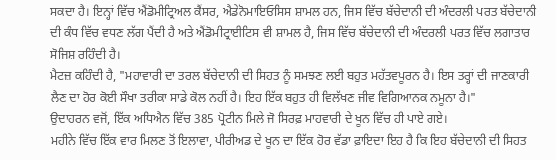ਸਕਦਾ ਹੈ। ਇਨ੍ਹਾਂ ਵਿੱਚ ਐਂਡੋਮੀਟ੍ਰਿਅਲ ਕੈਂਸਰ, ਐਡੇਨੋਮਾਇਓਸਿਸ ਸ਼ਾਮਲ ਹਨ, ਜਿਸ ਵਿੱਚ ਬੱਚੇਦਾਨੀ ਦੀ ਅੰਦਰਲੀ ਪਰਤ ਬੱਚੇਦਾਨੀ ਦੀ ਕੰਧ ਵਿੱਚ ਵਧਣ ਲੱਗ ਪੈਂਦੀ ਹੈ ਅਤੇ ਐਂਡੋਮੀਟ੍ਰਾਈਟਿਸ ਵੀ ਸ਼ਾਮਲ ਹੈ, ਜਿਸ ਵਿੱਚ ਬੱਚੇਦਾਨੀ ਦੀ ਅੰਦਰਲੀ ਪਰਤ ਵਿੱਚ ਲਗਾਤਾਰ ਸੋਜਿਸ਼ ਰਹਿੰਦੀ ਹੈ।
ਮੈਟਜ਼ ਕਹਿੰਦੀ ਹੈ, "ਮਹਾਵਾਰੀ ਦਾ ਤਰਲ ਬੱਚੇਦਾਨੀ ਦੀ ਸਿਹਤ ਨੂੰ ਸਮਝਣ ਲਈ ਬਹੁਤ ਮਹੱਤਵਪੂਰਨ ਹੈ। ਇਸ ਤਰ੍ਹਾਂ ਦੀ ਜਾਣਕਾਰੀ ਲੈਣ ਦਾ ਹੋਰ ਕੋਈ ਸੌਖਾ ਤਰੀਕਾ ਸਾਡੇ ਕੋਲ ਨਹੀਂ ਹੈ। ਇਹ ਇੱਕ ਬਹੁਤ ਹੀ ਵਿਲੱਖਣ ਜੀਵ ਵਿਗਿਆਨਕ ਨਮੂਨਾ ਹੈ।"
ਉਦਾਹਰਨ ਵਜੋਂ, ਇੱਕ ਅਧਿਐਨ ਵਿੱਚ 385 ਪ੍ਰੋਟੀਨ ਮਿਲੇ ਜੋ ਸਿਰਫ਼ ਮਾਹਵਾਰੀ ਦੇ ਖੂਨ ਵਿੱਚ ਹੀ ਪਾਏ ਗਏ।
ਮਹੀਨੇ ਵਿੱਚ ਇੱਕ ਵਾਰ ਮਿਲਣ ਤੋਂ ਇਲਾਵਾ, ਪੀਰੀਅਡ ਦੇ ਖੂਨ ਦਾ ਇੱਕ ਹੋਰ ਵੱਡਾ ਫ਼ਾਇਦਾ ਇਹ ਹੈ ਕਿ ਇਹ ਬੱਚੇਦਾਨੀ ਦੀ ਸਿਹਤ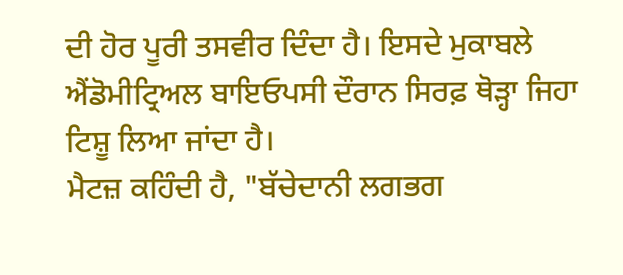ਦੀ ਹੋਰ ਪੂਰੀ ਤਸਵੀਰ ਦਿੰਦਾ ਹੈ। ਇਸਦੇ ਮੁਕਾਬਲੇ ਐਂਡੋਮੀਟ੍ਰਿਅਲ ਬਾਇਓਪਸੀ ਦੌਰਾਨ ਸਿਰਫ਼ ਥੋੜ੍ਹਾ ਜਿਹਾ ਟਿਸ਼ੂ ਲਿਆ ਜਾਂਦਾ ਹੈ।
ਮੈਟਜ਼ ਕਹਿੰਦੀ ਹੈ, "ਬੱਚੇਦਾਨੀ ਲਗਭਗ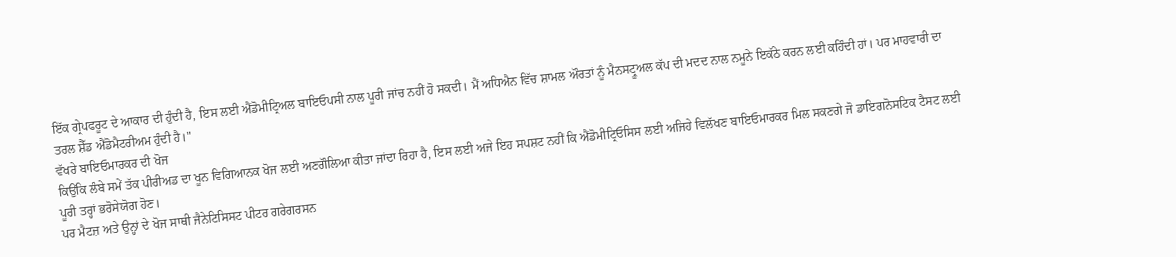ਇੱਕ ਗ੍ਰੇਪਫਰੂਟ ਦੇ ਆਕਾਰ ਦੀ ਹੁੰਦੀ ਹੈ, ਇਸ ਲਈ ਐਂਡੋਮੀਟ੍ਰਿਅਲ ਬਾਇਓਪਸੀ ਨਾਲ ਪੂਰੀ ਜਾਂਚ ਨਹੀਂ ਹੋ ਸਕਦੀ। ਮੈਂ ਅਧਿਐਨ ਵਿੱਚ ਸ਼ਾਮਲ ਔਰਤਾਂ ਨੂੰ ਮੈਨਸਟ੍ਰੂਅਲ ਕੱਪ ਦੀ ਮਦਦ ਨਾਲ ਨਮੂਨੇ ਇਕੱਠੇ ਕਰਨ ਲਈ ਕਹਿੰਦੀ ਹਾਂ। ਪਰ ਮਾਹਵਾਰੀ ਦਾ ਤਰਲ ਸ਼ੈੱਡ ਐਂਡੋਮੈਟਰੀਅਮ ਹੁੰਦੀ ਹੈ।"
ਵੱਖਰੇ ਬਾਇਓਮਾਰਕਰ ਦੀ ਖੋਜ
ਕਿਉਂਕਿ ਲੰਬੇ ਸਮੇਂ ਤੱਕ ਪੀਰੀਅਡ ਦਾ ਖੂਨ ਵਿਗਿਆਨਕ ਖੋਜ ਲਈ ਅਣਗੌਲਿਆ ਕੀਤਾ ਜਾਂਦਾ ਰਿਹਾ ਹੈ, ਇਸ ਲਈ ਅਜੇ ਇਹ ਸਪਸ਼ਟ ਨਹੀਂ ਕਿ ਐਂਡੋਮੀਟ੍ਰਿਓਸਿਸ ਲਈ ਅਜਿਹੇ ਵਿਲੱਖਣ ਬਾਇਓਮਾਰਕਰ ਮਿਲ ਸਕਣਗੇ ਜੋ ਡਾਇਗਨੋਸਟਿਕ ਟੈਸਟ ਲਈ ਪੂਰੀ ਤਰ੍ਹਾਂ ਭਰੋਸੇਯੋਗ ਹੋਣ।
ਪਰ ਮੈਟਜ਼ ਅਤੇ ਉਨ੍ਹਾਂ ਦੇ ਖੋਜ ਸਾਥੀ ਜੈਨੇਟਿਸਿਸਟ ਪੀਟਰ ਗਰੇਗਰਸਨ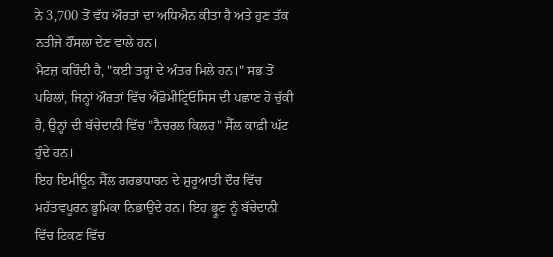ਨੇ 3,700 ਤੋਂ ਵੱਧ ਔਰਤਾਂ ਦਾ ਅਧਿਐਨ ਕੀਤਾ ਹੈ ਅਤੇ ਹੁਣ ਤੱਕ ਨਤੀਜੇ ਹੌਂਸਲਾ ਦੇਣ ਵਾਲੇ ਹਨ।
ਮੈਟਜ਼ ਕਹਿੰਦੀ ਹੈ, "ਕਈ ਤਰ੍ਹਾਂ ਦੇ ਅੰਤਰ ਮਿਲੇ ਹਨ।" ਸਭ ਤੋਂ ਪਹਿਲਾਂ, ਜਿਨ੍ਹਾਂ ਔਰਤਾਂ ਵਿੱਚ ਐਂਡੋਮੀਟ੍ਰਿਓਸਿਸ ਦੀ ਪਛਾਣ ਹੋ ਚੁੱਕੀ ਹੈ, ਉਨ੍ਹਾਂ ਦੀ ਬੱਚੇਦਾਨੀ ਵਿੱਚ "ਨੈਚਰਲ ਕਿਲਰ" ਸੈੱਲ ਕਾਫ਼ੀ ਘੱਟ ਹੁੰਦੇ ਹਨ।
ਇਹ ਇਮੀਊਨ ਸੈੱਲ ਗਰਭਧਾਰਨ ਦੇ ਸ਼ੁਰੂਆਤੀ ਦੌਰ ਵਿੱਚ ਮਹੱਤਵਪੂਰਨ ਭੂਮਿਕਾ ਨਿਭਾਉਂਦੇ ਹਨ। ਇਹ ਭ੍ਰੂਣ ਨੂੰ ਬੱਚੇਦਾਨੀ ਵਿੱਚ ਟਿਕਣ ਵਿੱਚ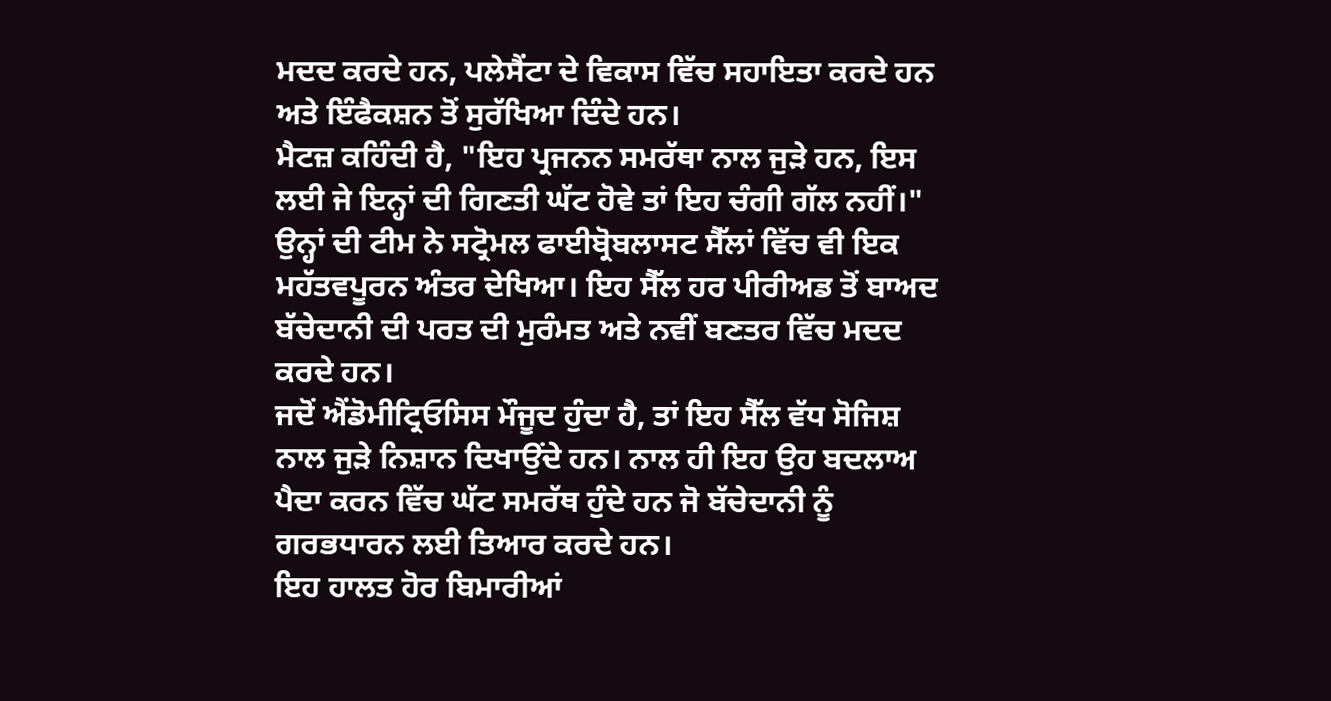ਮਦਦ ਕਰਦੇ ਹਨ, ਪਲੇਸੈਂਟਾ ਦੇ ਵਿਕਾਸ ਵਿੱਚ ਸਹਾਇਤਾ ਕਰਦੇ ਹਨ ਅਤੇ ਇੰਫੈਕਸ਼ਨ ਤੋਂ ਸੁਰੱਖਿਆ ਦਿੰਦੇ ਹਨ।
ਮੈਟਜ਼ ਕਹਿੰਦੀ ਹੈ, "ਇਹ ਪ੍ਰਜਨਨ ਸਮਰੱਥਾ ਨਾਲ ਜੁੜੇ ਹਨ, ਇਸ ਲਈ ਜੇ ਇਨ੍ਹਾਂ ਦੀ ਗਿਣਤੀ ਘੱਟ ਹੋਵੇ ਤਾਂ ਇਹ ਚੰਗੀ ਗੱਲ ਨਹੀਂ।"
ਉਨ੍ਹਾਂ ਦੀ ਟੀਮ ਨੇ ਸਟ੍ਰੋਮਲ ਫਾਈਬ੍ਰੋਬਲਾਸਟ ਸੈੱਲਾਂ ਵਿੱਚ ਵੀ ਇਕ ਮਹੱਤਵਪੂਰਨ ਅੰਤਰ ਦੇਖਿਆ। ਇਹ ਸੈੱਲ ਹਰ ਪੀਰੀਅਡ ਤੋਂ ਬਾਅਦ ਬੱਚੇਦਾਨੀ ਦੀ ਪਰਤ ਦੀ ਮੁਰੰਮਤ ਅਤੇ ਨਵੀਂ ਬਣਤਰ ਵਿੱਚ ਮਦਦ ਕਰਦੇ ਹਨ।
ਜਦੋਂ ਐਂਡੋਮੀਟ੍ਰਿਓਸਿਸ ਮੌਜੂਦ ਹੁੰਦਾ ਹੈ, ਤਾਂ ਇਹ ਸੈੱਲ ਵੱਧ ਸੋਜਿਸ਼ ਨਾਲ ਜੁੜੇ ਨਿਸ਼ਾਨ ਦਿਖਾਉਂਦੇ ਹਨ। ਨਾਲ ਹੀ ਇਹ ਉਹ ਬਦਲਾਅ ਪੈਦਾ ਕਰਨ ਵਿੱਚ ਘੱਟ ਸਮਰੱਥ ਹੁੰਦੇ ਹਨ ਜੋ ਬੱਚੇਦਾਨੀ ਨੂੰ ਗਰਭਧਾਰਨ ਲਈ ਤਿਆਰ ਕਰਦੇ ਹਨ।
ਇਹ ਹਾਲਤ ਹੋਰ ਬਿਮਾਰੀਆਂ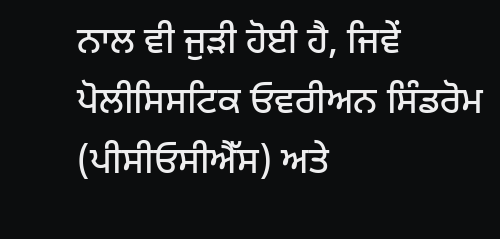ਨਾਲ ਵੀ ਜੁੜੀ ਹੋਈ ਹੈ, ਜਿਵੇਂ ਪੋਲੀਸਿਸਟਿਕ ਓਵਰੀਅਨ ਸਿੰਡਰੋਮ (ਪੀਸੀਓਸੀਐੱਸ) ਅਤੇ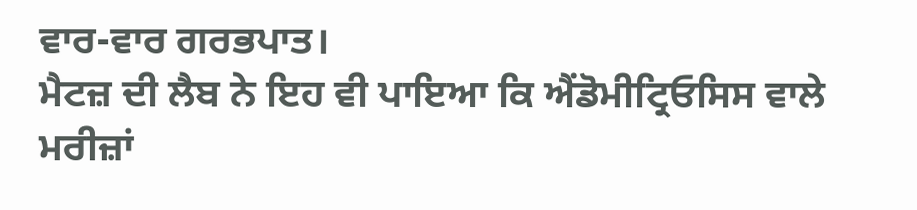ਵਾਰ-ਵਾਰ ਗਰਭਪਾਤ।
ਮੈਟਜ਼ ਦੀ ਲੈਬ ਨੇ ਇਹ ਵੀ ਪਾਇਆ ਕਿ ਐਂਡੋਮੀਟ੍ਰਿਓਸਿਸ ਵਾਲੇ ਮਰੀਜ਼ਾਂ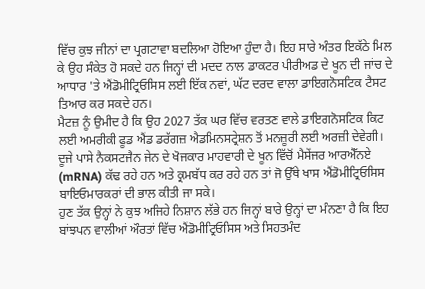ਵਿੱਚ ਕੁਝ ਜੀਨਾਂ ਦਾ ਪ੍ਰਗਟਾਵਾ ਬਦਲਿਆ ਹੋਇਆ ਹੁੰਦਾ ਹੈ। ਇਹ ਸਾਰੇ ਅੰਤਰ ਇਕੱਠੇ ਮਿਲ ਕੇ ਉਹ ਸੰਕੇਤ ਹੋ ਸਕਦੇ ਹਨ ਜਿਨ੍ਹਾਂ ਦੀ ਮਦਦ ਨਾਲ ਡਾਕਟਰ ਪੀਰੀਅਡ ਦੇ ਖੂਨ ਦੀ ਜਾਂਚ ਦੇ ਆਧਾਰ 'ਤੇ ਐਂਡੋਮੀਟ੍ਰਿਓਸਿਸ ਲਈ ਇੱਕ ਨਵਾਂ, ਘੱਟ ਦਰਦ ਵਾਲਾ ਡਾਇਗਨੋਸਟਿਕ ਟੈਸਟ ਤਿਆਰ ਕਰ ਸਕਦੇ ਹਨ।
ਮੈਟਜ਼ ਨੂੰ ਉਮੀਦ ਹੈ ਕਿ ਉਹ 2027 ਤੱਕ ਘਰ ਵਿੱਚ ਵਰਤਣ ਵਾਲੇ ਡਾਇਗਨੋਸਟਿਕ ਕਿਟ ਲਈ ਅਮਰੀਕੀ ਫੂਡ ਐਂਡ ਡਰੱਗਜ਼ ਐਡਮਿਨਸਟ੍ਰੇਸ਼ਨ ਤੋਂ ਮਨਜ਼ੂਰੀ ਲਈ ਅਰਜ਼ੀ ਦੇਵੇਗੀ।
ਦੂਜੇ ਪਾਸੇ ਨੈਕਸਟਜੈਨ ਜੇਨ ਦੇ ਖੋਜਕਾਰ ਮਾਹਵਾਰੀ ਦੇ ਖੂਨ ਵਿੱਚੋਂ ਮੈਸੇਂਜਰ ਆਰਐੱਨਏ (mRNA) ਕੱਢ ਰਹੇ ਹਨ ਅਤੇ ਕ੍ਰਮਬੱਧ ਕਰ ਰਹੇ ਹਨ ਤਾਂ ਜੋ ਉੱਥੇ ਖਾਸ ਐਂਡੋਮੀਟ੍ਰਿਓਸਿਸ ਬਾਇਓਮਾਰਕਰਾਂ ਦੀ ਭਾਲ ਕੀਤੀ ਜਾ ਸਕੇ।
ਹੁਣ ਤੱਕ ਉਨ੍ਹਾਂ ਨੇ ਕੁਝ ਅਜਿਹੇ ਨਿਸ਼ਾਨ ਲੱਭੇ ਹਨ ਜਿਨ੍ਹਾਂ ਬਾਰੇ ਉਨ੍ਹਾਂ ਦਾ ਮੰਨਣਾ ਹੈ ਕਿ ਇਹ ਬਾਂਝਪਨ ਵਾਲੀਆਂ ਔਰਤਾਂ ਵਿੱਚ ਐਂਡੋਮੀਟ੍ਰਿਓਸਿਸ ਅਤੇ ਸਿਹਤਮੰਦ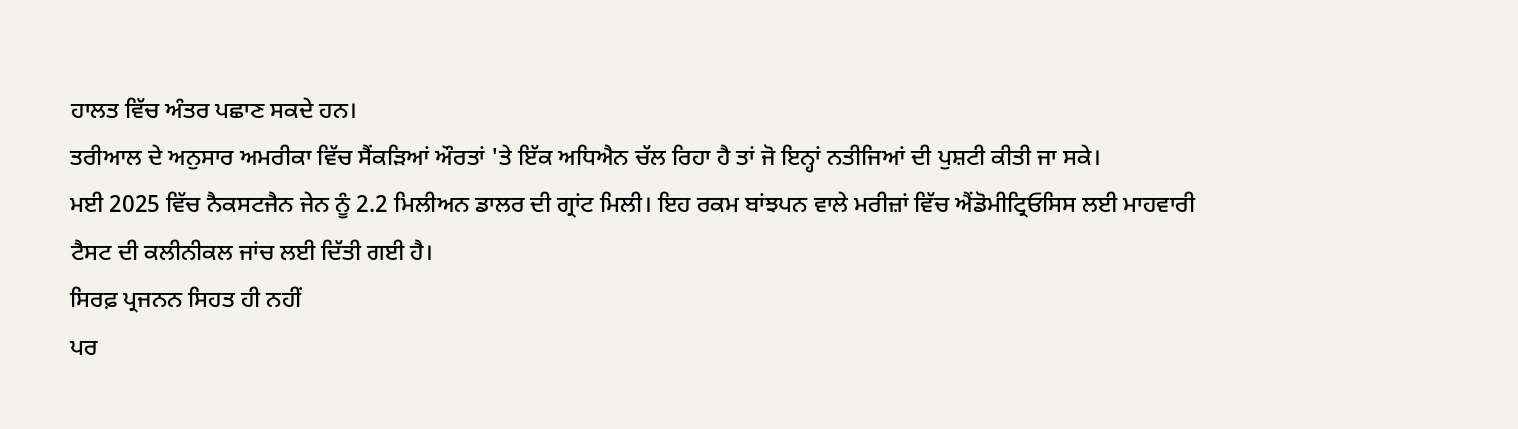ਹਾਲਤ ਵਿੱਚ ਅੰਤਰ ਪਛਾਣ ਸਕਦੇ ਹਨ।
ਤਰੀਆਲ ਦੇ ਅਨੁਸਾਰ ਅਮਰੀਕਾ ਵਿੱਚ ਸੈਂਕੜਿਆਂ ਔਰਤਾਂ 'ਤੇ ਇੱਕ ਅਧਿਐਨ ਚੱਲ ਰਿਹਾ ਹੈ ਤਾਂ ਜੋ ਇਨ੍ਹਾਂ ਨਤੀਜਿਆਂ ਦੀ ਪੁਸ਼ਟੀ ਕੀਤੀ ਜਾ ਸਕੇ।
ਮਈ 2025 ਵਿੱਚ ਨੈਕਸਟਜੈਨ ਜੇਨ ਨੂੰ 2.2 ਮਿਲੀਅਨ ਡਾਲਰ ਦੀ ਗ੍ਰਾਂਟ ਮਿਲੀ। ਇਹ ਰਕਮ ਬਾਂਝਪਨ ਵਾਲੇ ਮਰੀਜ਼ਾਂ ਵਿੱਚ ਐਂਡੋਮੀਟ੍ਰਿਓਸਿਸ ਲਈ ਮਾਹਵਾਰੀ ਟੈਸਟ ਦੀ ਕਲੀਨੀਕਲ ਜਾਂਚ ਲਈ ਦਿੱਤੀ ਗਈ ਹੈ।
ਸਿਰਫ਼ ਪ੍ਰਜਨਨ ਸਿਹਤ ਹੀ ਨਹੀਂ
ਪਰ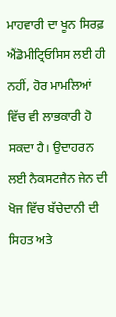ਮਾਹਵਾਰੀ ਦਾ ਖੂਨ ਸਿਰਫ਼ ਐਂਡੋਮੀਟ੍ਰਿਓਸਿਸ ਲਈ ਹੀ ਨਹੀਂ, ਹੋਰ ਮਾਮਲਿਆਂ ਵਿੱਚ ਵੀ ਲਾਭਕਾਰੀ ਹੋ ਸਕਦਾ ਹੈ। ਉਦਾਹਰਨ ਲਈ ਨੈਕਸਟਜੈਨ ਜੇਨ ਦੀ ਖੋਜ ਵਿੱਚ ਬੱਚੇਦਾਨੀ ਦੀ ਸਿਹਤ ਅਤੇ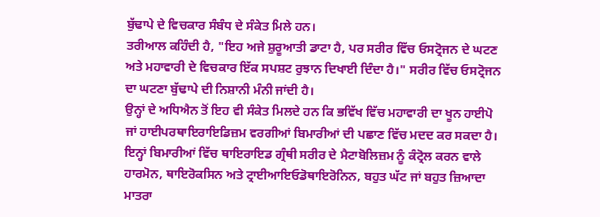ਬੁੱਢਾਪੇ ਦੇ ਵਿਚਕਾਰ ਸੰਬੰਧ ਦੇ ਸੰਕੇਤ ਮਿਲੇ ਹਨ।
ਤਰੀਆਲ ਕਹਿੰਦੀ ਹੈ, "ਇਹ ਅਜੇ ਸ਼ੁਰੂਆਤੀ ਡਾਟਾ ਹੈ, ਪਰ ਸਰੀਰ ਵਿੱਚ ਓਸਟ੍ਰੋਜਨ ਦੇ ਘਟਣ ਅਤੇ ਮਹਾਵਾਰੀ ਦੇ ਵਿਚਕਾਰ ਇੱਕ ਸਪਸ਼ਟ ਰੁਝਾਨ ਦਿਖਾਈ ਦਿੰਦਾ ਹੈ।" ਸਰੀਰ ਵਿੱਚ ਓਸਟ੍ਰੋਜਨ ਦਾ ਘਟਣਾ ਬੁੱਢਾਪੇ ਦੀ ਨਿਸ਼ਾਨੀ ਮੰਨੀ ਜਾਂਦੀ ਹੈ।
ਉਨ੍ਹਾਂ ਦੇ ਅਧਿਐਨ ਤੋਂ ਇਹ ਵੀ ਸੰਕੇਤ ਮਿਲਦੇ ਹਨ ਕਿ ਭਵਿੱਖ ਵਿੱਚ ਮਹਾਵਾਰੀ ਦਾ ਖੂਨ ਹਾਈਪੋ ਜਾਂ ਹਾਈਪਰਥਾਇਰਾਇਡਿਜ਼ਮ ਵਰਗੀਆਂ ਬਿਮਾਰੀਆਂ ਦੀ ਪਛਾਣ ਵਿੱਚ ਮਦਦ ਕਰ ਸਕਦਾ ਹੈ। ਇਨ੍ਹਾਂ ਬਿਮਾਰੀਆਂ ਵਿੱਚ ਥਾਇਰਾਇਡ ਗ੍ਰੰਥੀ ਸਰੀਰ ਦੇ ਮੈਟਾਬੋਲਿਜ਼ਮ ਨੂੰ ਕੰਟ੍ਰੋਲ ਕਰਨ ਵਾਲੇ ਹਾਰਮੋਨ, ਥਾਇਰੋਕਸਿਨ ਅਤੇ ਟ੍ਰਾਈਆਇਓਡੋਥਾਇਰੋਨਿਨ, ਬਹੁਤ ਘੱਟ ਜਾਂ ਬਹੁਤ ਜ਼ਿਆਦਾ ਮਾਤਰਾ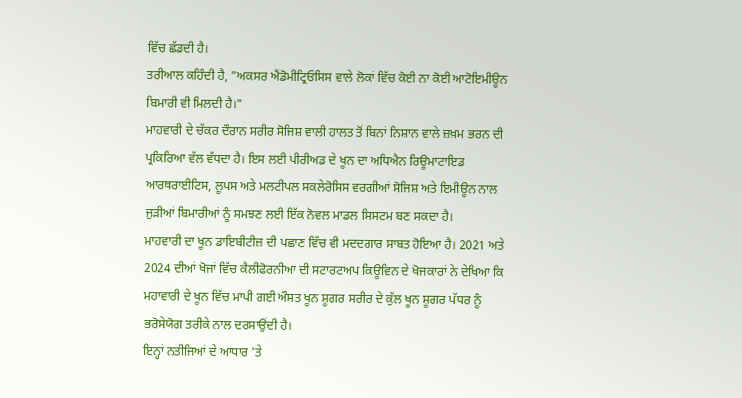ਵਿੱਚ ਛੱਡਦੀ ਹੈ।
ਤਰੀਆਲ ਕਹਿੰਦੀ ਹੈ, "ਅਕਸਰ ਐਂਡੋਮੀਟ੍ਰਿਓਸਿਸ ਵਾਲੇ ਲੋਕਾਂ ਵਿੱਚ ਕੋਈ ਨਾ ਕੋਈ ਆਟੋਇਮੀਊਨ ਬਿਮਾਰੀ ਵੀ ਮਿਲਦੀ ਹੈ।"
ਮਾਹਵਾਰੀ ਦੇ ਚੱਕਰ ਦੌਰਾਨ ਸਰੀਰ ਸੋਜਿਸ਼ ਵਾਲੀ ਹਾਲਤ ਤੋਂ ਬਿਨਾਂ ਨਿਸ਼ਾਨ ਵਾਲੇ ਜ਼ਖ਼ਮ ਭਰਨ ਦੀ ਪ੍ਰਕਿਰਿਆ ਵੱਲ ਵੱਧਦਾ ਹੈ। ਇਸ ਲਈ ਪੀਰੀਅਡ ਦੇ ਖੂਨ ਦਾ ਅਧਿਐਨ ਰਿਊਮਾਟਾਇਡ ਆਰਥਰਾਈਟਿਸ, ਲੂਪਸ ਅਤੇ ਮਲਟੀਪਲ ਸਕਲੇਰੋਸਿਸ ਵਰਗੀਆਂ ਸੋਜਿਸ਼ ਅਤੇ ਇਮੀਊਨ ਨਾਲ ਜੁੜੀਆਂ ਬਿਮਾਰੀਆਂ ਨੂੰ ਸਮਝਣ ਲਈ ਇੱਕ ਨੋਵਲ ਮਾਡਲ ਸਿਸਟਮ ਬਣ ਸਕਦਾ ਹੈ।
ਮਾਹਵਾਰੀ ਦਾ ਖੂਨ ਡਾਇਬੀਟੀਜ਼ ਦੀ ਪਛਾਣ ਵਿੱਚ ਵੀ ਮਦਦਗਾਰ ਸਾਬਤ ਹੋਇਆ ਹੈ। 2021 ਅਤੇ 2024 ਦੀਆਂ ਖੋਜਾਂ ਵਿੱਚ ਕੈਲੀਫੋਰਨੀਆ ਦੀ ਸਟਾਰਟਅਪ ਕਿਊਵਿਨ ਦੇ ਖੋਜਕਾਰਾਂ ਨੇ ਦੇਖਿਆ ਕਿ ਮਹਾਵਾਰੀ ਦੇ ਖੂਨ ਵਿੱਚ ਮਾਪੀ ਗਈ ਔਸਤ ਖੂਨ ਸ਼ੂਗਰ ਸਰੀਰ ਦੇ ਕੁੱਲ ਖੂਨ ਸ਼ੂਗਰ ਪੱਧਰ ਨੂੰ ਭਰੋਸੇਯੋਗ ਤਰੀਕੇ ਨਾਲ ਦਰਸਾਉਂਦੀ ਹੈ।
ਇਨ੍ਹਾਂ ਨਤੀਜਿਆਂ ਦੇ ਆਧਾਰ 'ਤੇ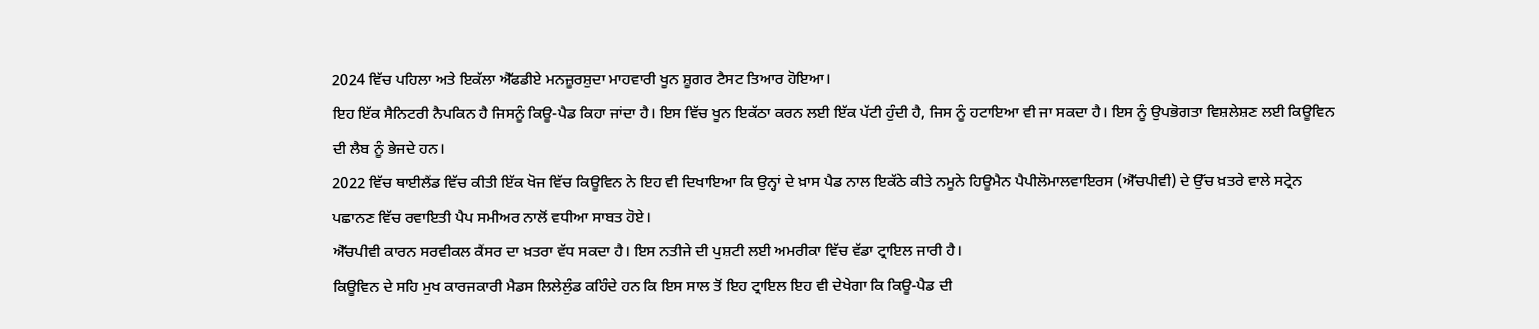2024 ਵਿੱਚ ਪਹਿਲਾ ਅਤੇ ਇਕੱਲਾ ਐੱਫਡੀਏ ਮਨਜ਼ੂਰਸ਼ੁਦਾ ਮਾਹਵਾਰੀ ਖੂਨ ਸ਼ੂਗਰ ਟੈਸਟ ਤਿਆਰ ਹੋਇਆ।
ਇਹ ਇੱਕ ਸੈਨਿਟਰੀ ਨੈਪਕਿਨ ਹੈ ਜਿਸਨੂੰ ਕਿਊ-ਪੈਡ ਕਿਹਾ ਜਾਂਦਾ ਹੈ। ਇਸ ਵਿੱਚ ਖੂਨ ਇਕੱਠਾ ਕਰਨ ਲਈ ਇੱਕ ਪੱਟੀ ਹੁੰਦੀ ਹੈ, ਜਿਸ ਨੂੰ ਹਟਾਇਆ ਵੀ ਜਾ ਸਕਦਾ ਹੈ। ਇਸ ਨੂੰ ਉਪਭੋਗਤਾ ਵਿਸ਼ਲੇਸ਼ਣ ਲਈ ਕਿਊਵਿਨ ਦੀ ਲੈਬ ਨੂੰ ਭੇਜਦੇ ਹਨ।
2022 ਵਿੱਚ ਥਾਈਲੈਂਡ ਵਿੱਚ ਕੀਤੀ ਇੱਕ ਖੋਜ ਵਿੱਚ ਕਿਊਵਿਨ ਨੇ ਇਹ ਵੀ ਦਿਖਾਇਆ ਕਿ ਉਨ੍ਹਾਂ ਦੇ ਖ਼ਾਸ ਪੈਡ ਨਾਲ ਇਕੱਠੇ ਕੀਤੇ ਨਮੂਨੇ ਹਿਊਮੈਨ ਪੈਪੀਲੋਮਾਲਵਾਇਰਸ (ਐੱਚਪੀਵੀ) ਦੇ ਉੱਚ ਖ਼ਤਰੇ ਵਾਲੇ ਸਟ੍ਰੇਨ ਪਛਾਨਣ ਵਿੱਚ ਰਵਾਇਤੀ ਪੈਪ ਸਮੀਅਰ ਨਾਲੋਂ ਵਧੀਆ ਸਾਬਤ ਹੋਏ।
ਐੱਚਪੀਵੀ ਕਾਰਨ ਸਰਵੀਕਲ ਕੈਂਸਰ ਦਾ ਖ਼ਤਰਾ ਵੱਧ ਸਕਦਾ ਹੈ। ਇਸ ਨਤੀਜੇ ਦੀ ਪੁਸ਼ਟੀ ਲਈ ਅਮਰੀਕਾ ਵਿੱਚ ਵੱਡਾ ਟ੍ਰਾਇਲ ਜਾਰੀ ਹੈ।
ਕਿਊਵਿਨ ਦੇ ਸਹਿ ਮੁਖ ਕਾਰਜਕਾਰੀ ਮੈਡਸ ਲਿਲੇਲੁੰਡ ਕਹਿੰਦੇ ਹਨ ਕਿ ਇਸ ਸਾਲ ਤੋਂ ਇਹ ਟ੍ਰਾਇਲ ਇਹ ਵੀ ਦੇਖੇਗਾ ਕਿ ਕਿਊ-ਪੈਡ ਦੀ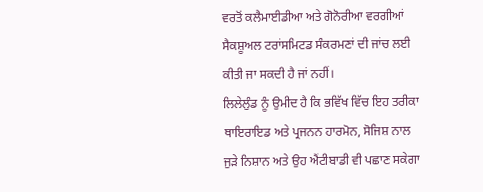ਵਰਤੋਂ ਕਲੈਮਾਈਡੀਆ ਅਤੇ ਗੋਨੋਰੀਆ ਵਰਗੀਆਂ ਸੈਕਸ਼ੂਅਲ ਟਰਾਂਸਮਿਟਡ ਸੰਕਰਮਣਾਂ ਦੀ ਜਾਂਚ ਲਈ ਕੀਤੀ ਜਾ ਸਕਦੀ ਹੈ ਜਾਂ ਨਹੀਂ।
ਲਿਲੇਲੁੰਡ ਨੂੰ ਉਮੀਦ ਹੈ ਕਿ ਭਵਿੱਖ ਵਿੱਚ ਇਹ ਤਰੀਕਾ ਥਾਇਰਾਇਡ ਅਤੇ ਪ੍ਰਜਨਨ ਹਾਰਮੋਨ, ਸੋਜਿਸ਼ ਨਾਲ ਜੁੜੇ ਨਿਸ਼ਾਨ ਅਤੇ ਉਹ ਐਂਟੀਬਾਡੀ ਵੀ ਪਛਾਣ ਸਕੇਗਾ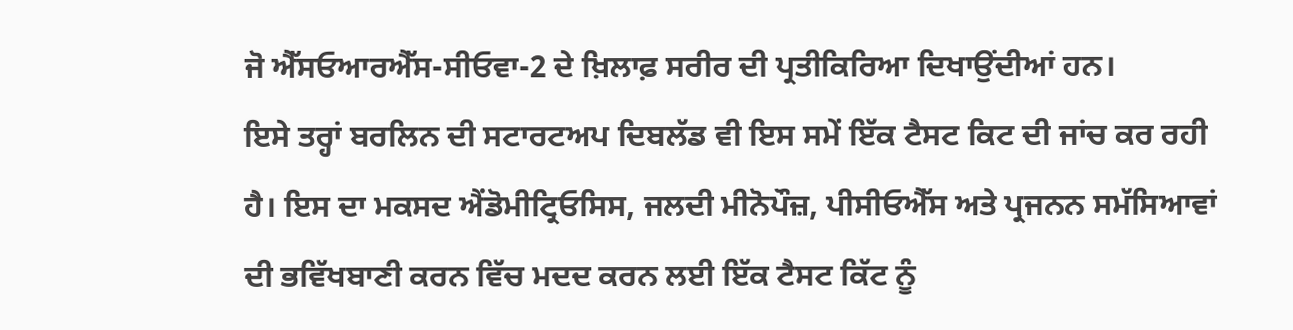ਜੋ ਐੱਸਓਆਰਐੱਸ-ਸੀਓਵਾ-2 ਦੇ ਖ਼ਿਲਾਫ਼ ਸਰੀਰ ਦੀ ਪ੍ਰਤੀਕਿਰਿਆ ਦਿਖਾਉਂਦੀਆਂ ਹਨ।
ਇਸੇ ਤਰ੍ਹਾਂ ਬਰਲਿਨ ਦੀ ਸਟਾਰਟਅਪ ਦਿਬਲੱਡ ਵੀ ਇਸ ਸਮੇਂ ਇੱਕ ਟੈਸਟ ਕਿਟ ਦੀ ਜਾਂਚ ਕਰ ਰਹੀ ਹੈ। ਇਸ ਦਾ ਮਕਸਦ ਐਂਡੋਮੀਟ੍ਰਿਓਸਿਸ, ਜਲਦੀ ਮੀਨੋਪੌਜ਼, ਪੀਸੀਓਐੱਸ ਅਤੇ ਪ੍ਰਜਨਨ ਸਮੱਸਿਆਵਾਂ ਦੀ ਭਵਿੱਖਬਾਣੀ ਕਰਨ ਵਿੱਚ ਮਦਦ ਕਰਨ ਲਈ ਇੱਕ ਟੈਸਟ ਕਿੱਟ ਨੂੰ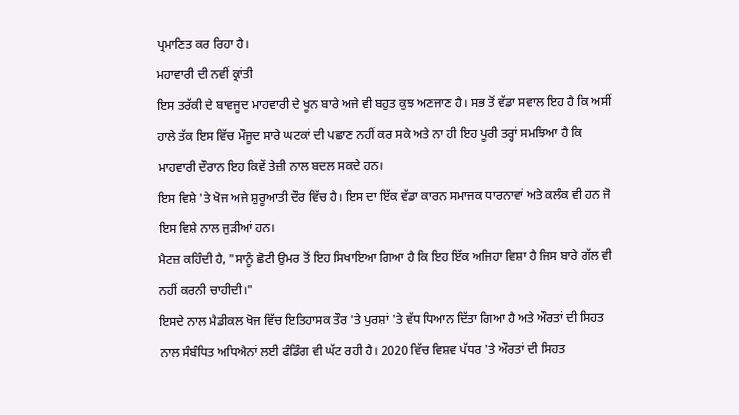ਪ੍ਰਮਾਣਿਤ ਕਰ ਰਿਹਾ ਹੈ।
ਮਹਾਵਾਰੀ ਦੀ ਨਵੀਂ ਕ੍ਰਾਂਤੀ
ਇਸ ਤਰੱਕੀ ਦੇ ਬਾਵਜੂਦ ਮਾਹਵਾਰੀ ਦੇ ਖੂਨ ਬਾਰੇ ਅਜੇ ਵੀ ਬਹੁਤ ਕੁਝ ਅਣਜਾਣ ਹੈ। ਸਭ ਤੋਂ ਵੱਡਾ ਸਵਾਲ ਇਹ ਹੈ ਕਿ ਅਸੀਂ ਹਾਲੇ ਤੱਕ ਇਸ ਵਿੱਚ ਮੌਜੂਦ ਸਾਰੇ ਘਟਕਾਂ ਦੀ ਪਛਾਣ ਨਹੀਂ ਕਰ ਸਕੇ ਅਤੇ ਨਾ ਹੀ ਇਹ ਪੂਰੀ ਤਰ੍ਹਾਂ ਸਮਝਿਆ ਹੈ ਕਿ ਮਾਹਵਾਰੀ ਦੌਰਾਨ ਇਹ ਕਿਵੇਂ ਤੇਜ਼ੀ ਨਾਲ ਬਦਲ ਸਕਦੇ ਹਨ।
ਇਸ ਵਿਸ਼ੇ 'ਤੇ ਖੋਜ ਅਜੇ ਸ਼ੁਰੂਆਤੀ ਦੌਰ ਵਿੱਚ ਹੈ। ਇਸ ਦਾ ਇੱਕ ਵੱਡਾ ਕਾਰਨ ਸਮਾਜਕ ਧਾਰਨਾਵਾਂ ਅਤੇ ਕਲੰਕ ਵੀ ਹਨ ਜੋ ਇਸ ਵਿਸ਼ੇ ਨਾਲ ਜੁੜੀਆਂ ਹਨ।
ਮੈਟਜ਼ ਕਹਿੰਦੀ ਹੈ, "ਸਾਨੂੰ ਛੋਟੀ ਉਮਰ ਤੋਂ ਇਹ ਸਿਖਾਇਆ ਗਿਆ ਹੈ ਕਿ ਇਹ ਇੱਕ ਅਜਿਹਾ ਵਿਸ਼ਾ ਹੈ ਜਿਸ ਬਾਰੇ ਗੱਲ ਵੀ ਨਹੀਂ ਕਰਨੀ ਚਾਹੀਦੀ।"
ਇਸਦੇ ਨਾਲ ਮੈਡੀਕਲ ਖੋਜ ਵਿੱਚ ਇਤਿਹਾਸਕ ਤੌਰ 'ਤੇ ਪੁਰਸ਼ਾਂ 'ਤੇ ਵੱਧ ਧਿਆਨ ਦਿੱਤਾ ਗਿਆ ਹੈ ਅਤੇ ਔਰਤਾਂ ਦੀ ਸਿਹਤ ਨਾਲ ਸੰਬੰਧਿਤ ਅਧਿਐਨਾਂ ਲਈ ਫੰਡਿੰਗ ਵੀ ਘੱਟ ਰਹੀ ਹੈ। 2020 ਵਿੱਚ ਵਿਸ਼ਵ ਪੱਧਰ 'ਤੇ ਔਰਤਾਂ ਦੀ ਸਿਹਤ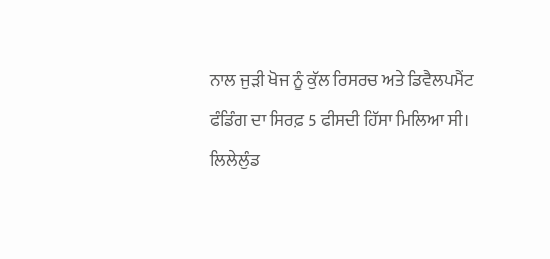ਨਾਲ ਜੁੜੀ ਖੋਜ ਨੂੰ ਕੁੱਲ ਰਿਸਰਚ ਅਤੇ ਡਿਵੈਲਪਮੈਂਟ ਫੰਡਿੰਗ ਦਾ ਸਿਰਫ਼ 5 ਫੀਸਦੀ ਹਿੱਸਾ ਮਿਲਿਆ ਸੀ।
ਲਿਲੇਲੁੰਡ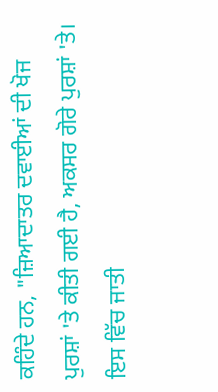ਕਹਿੰਦੇ ਹਨ, "ਜ਼ਿਆਦਾਤਰ ਦਵਾਈਆਂ ਦੀ ਖੋਜ ਪੁਰਸ਼ਾਂ 'ਤੇ ਕੀਤੀ ਗਈ ਹੈ, ਅਕਸਰ ਗੋਰੇ ਪੁਰਸ਼ਾਂ 'ਤੇ। ਇਸ ਵਿੱਚ ਜਾਤੀ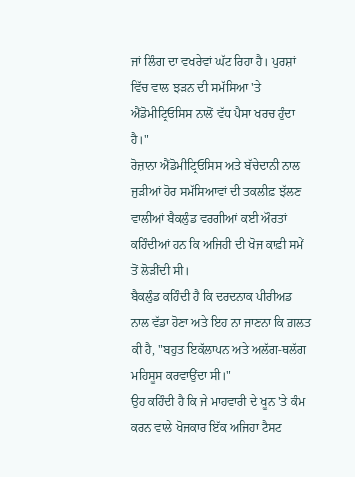ਜਾਂ ਲਿੰਗ ਦਾ ਵਖਰੇਵਾਂ ਘੱਟ ਰਿਹਾ ਹੈ। ਪੁਰਸ਼ਾਂ ਵਿੱਚ ਵਾਲ ਝੜਨ ਦੀ ਸਮੱਸਿਆ 'ਤੇ ਐਂਡੋਮੀਟ੍ਰਿਓਸਿਸ ਨਾਲੋਂ ਵੱਧ ਪੈਸਾ ਖਰਚ ਹੁੰਦਾ ਹੈ।"
ਰੋਜ਼ਾਨਾ ਐਂਡੋਮੀਟ੍ਰਿਓਸਿਸ ਅਤੇ ਬੱਚੇਦਾਨੀ ਨਾਲ ਜੁੜੀਆਂ ਹੋਰ ਸਮੱਸਿਆਵਾਂ ਦੀ ਤਕਲੀਫ਼ ਝੱਲਣ ਵਾਲੀਆਂ ਬੈਕਲੁੰਡ ਵਰਗੀਆਂ ਕਈ ਔਰਤਾਂ ਕਹਿੰਦੀਆਂ ਹਨ ਕਿ ਅਜਿਹੀ ਦੀ ਖੋਜ ਕਾਫ਼ੀ ਸਮੇਂ ਤੋਂ ਲੋੜੀਂਦੀ ਸੀ।
ਬੈਕਲੁੰਡ ਕਹਿੰਦੀ ਹੈ ਕਿ ਦਰਦਨਾਕ ਪੀਰੀਅਡ ਨਾਲ ਵੱਡਾ ਹੋਣਾ ਅਤੇ ਇਹ ਨਾ ਜਾਣਨਾ ਕਿ ਗ਼ਲਤ ਕੀ ਹੈ, "ਬਹੁਤ ਇਕੱਲਾਪਨ ਅਤੇ ਅਲੱਗ-ਥਲੱਗ ਮਹਿਸੂਸ ਕਰਵਾਉਂਦਾ ਸੀ।"
ਉਹ ਕਹਿੰਦੀ ਹੈ ਕਿ ਜੇ ਮਾਹਵਾਰੀ ਦੇ ਖੂਨ 'ਤੇ ਕੰਮ ਕਰਨ ਵਾਲੇ ਖੋਜਕਾਰ ਇੱਕ ਅਜਿਹਾ ਟੈਸਟ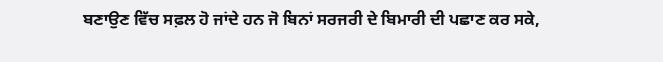ਬਣਾਉਣ ਵਿੱਚ ਸਫ਼ਲ ਹੋ ਜਾਂਦੇ ਹਨ ਜੋ ਬਿਨਾਂ ਸਰਜਰੀ ਦੇ ਬਿਮਾਰੀ ਦੀ ਪਛਾਣ ਕਰ ਸਕੇ,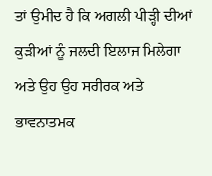ਤਾਂ ਉਮੀਦ ਹੈ ਕਿ ਅਗਲੀ ਪੀੜ੍ਹੀ ਦੀਆਂ ਕੁੜੀਆਂ ਨੂੰ ਜਲਦੀ ਇਲਾਜ ਮਿਲੇਗਾ ਅਤੇ ਉਹ ਉਹ ਸਰੀਰਕ ਅਤੇ ਭਾਵਨਾਤਮਕ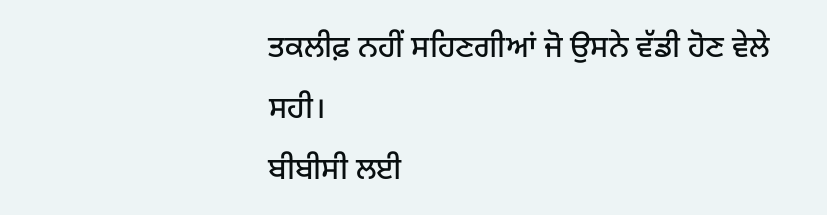ਤਕਲੀਫ਼ ਨਹੀਂ ਸਹਿਣਗੀਆਂ ਜੋ ਉਸਨੇ ਵੱਡੀ ਹੋਣ ਵੇਲੇ ਸਹੀ।
ਬੀਬੀਸੀ ਲਈ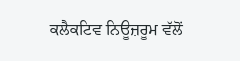ਕਲੈਕਟਿਵ ਨਿਊਜ਼ਰੂਮ ਵੱਲੋਂ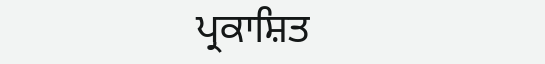ਪ੍ਰਕਾਸ਼ਿਤ